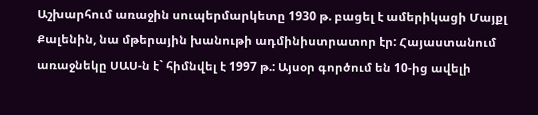Աշխարհում առաջին սուպերմարկետը 1930 թ. բացել է ամերիկացի Մայքլ Քալենին, նա մթերային խանութի ադմինիստրատոր էր: Հայաստանում առաջնեկը ՍԱՍ-ն է` հիմնվել է 1997 թ.: Այսօր գործում են 10-ից ավելի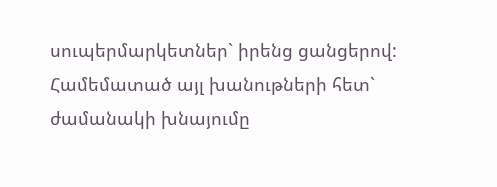սուպերմարկետներ` իրենց ցանցերով: Համեմատած այլ խանութների հետ` ժամանակի խնայումը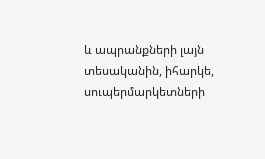և ապրանքների լայն տեսականին, իհարկե, սուպերմարկետների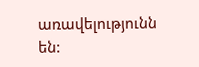առավելությունն են: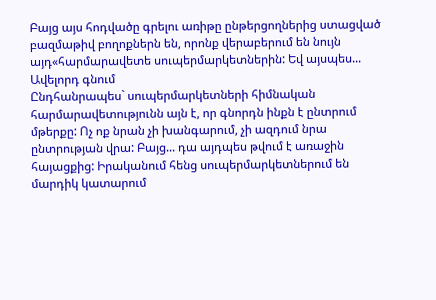Բայց այս հոդվածը գրելու առիթը ընթերցողներից ստացված բազմաթիվ բողոքներն են, որոնք վերաբերում են նույն այդ«հարմարավետե սուպերմարկետներին: Եվ այսպես...
Ավելորդ գնում
Ընդհանրապես` սուպերմարկետների հիմնական հարմարավետությունն այն է, որ գնորդն ինքն է ընտրում մթերքը: Ոչ ոք նրան չի խանգարում, չի ազդում նրա ընտրության վրա: Բայց... դա այդպես թվում է առաջին հայացքից: Իրականում հենց սուպերմարկետներում են մարդիկ կատարում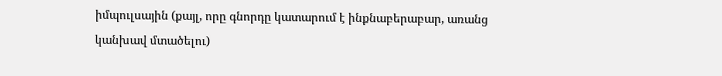իմպուլսային (քայլ, որը գնորդը կատարում է ինքնաբերաբար, առանց կանխավ մտածելու)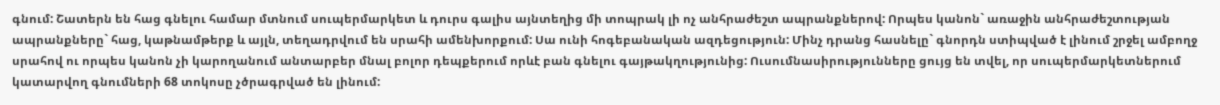գնում: Շատերն են հաց գնելու համար մտնում սուպերմարկետ և դուրս գալիս այնտեղից մի տոպրակ լի ոչ անհրաժեշտ ապրանքներով: Որպես կանոն` առաջին անհրաժեշտության ապրանքները` հաց, կաթնամթերք և այլն, տեղադրվում են սրահի ամենխորքում: Սա ունի հոգեբանական ազդեցություն: Մինչ դրանց հասնելը` գնորդն ստիպված է լինում շրջել ամբողջ սրահով ու որպես կանոն չի կարողանում անտարբեր մնալ բոլոր դեպքերում որևէ բան գնելու գայթակղությունից: Ուսումնասիրությունները ցույց են տվել, որ սուպերմարկետներում կատարվող գնումների 68 տոկոսը չծրագրված են լինում: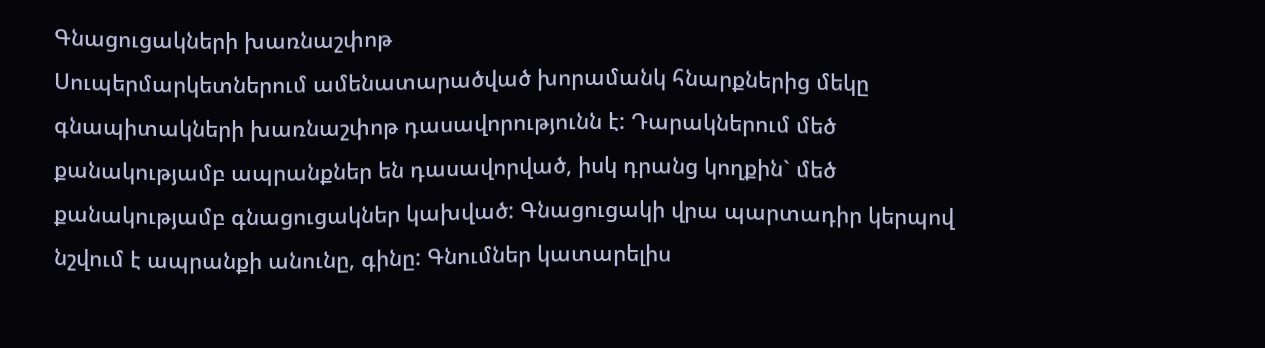Գնացուցակների խառնաշփոթ
Սուպերմարկետներում ամենատարածված խորամանկ հնարքներից մեկը գնապիտակների խառնաշփոթ դասավորությունն է: Դարակներում մեծ քանակությամբ ապրանքներ են դասավորված, իսկ դրանց կողքին` մեծ քանակությամբ գնացուցակներ կախված: Գնացուցակի վրա պարտադիր կերպով նշվում է ապրանքի անունը, գինը: Գնումներ կատարելիս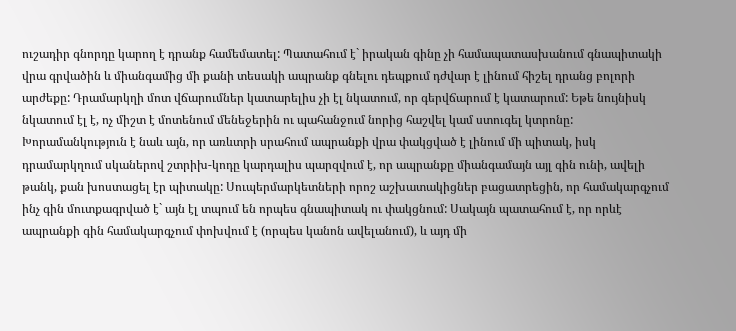ուշադիր գնորդը կարող է դրանք համեմատել: Պատահում է` իրական գինը չի համապատասխանում գնապիտակի վրա գրվածին և միանգամից մի քանի տեսակի ապրանք գնելու դեպքում դժվար է լինում հիշել դրանց բոլորի արժեքը: Դրամարկղի մոտ վճարումներ կատարելիս չի էլ նկատում, որ գերվճարում է կատարում: Եթե նույնիսկ նկատում էլ է, ոչ միշտ է մոտենում մենեջերին ու պահանջում նորից հաշվել կամ ստուգել կտրոնը:
Խորամանկություն է նաև այն, որ առևտրի սրահում ապրանքի վրա փակցված է լինում մի պիտակ, իսկ դրամարկղում սկաներով շտրիխ-կոդը կարդալիս պարզվում է, որ ապրանքը միանգամայն այլ գին ունի, ավելի թանկ, քան խոստացել էր պիտակը: Սուպերմարկետների որոշ աշխատակիցներ բացատրեցին, որ համակարգչում ինչ գին մուտքագրված է` այն էլ տպում են որպես գնապիտակ ու փակցնում: Սակայն պատահում է, որ որևէ ապրանքի գին համակարգչում փոխվում է (որպես կանոն ավելանում), և այդ մի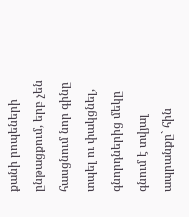քանի րոպեների ընթացքում, երբ չեն հասցնում նոր գինը տպել ու փակցնել, գնորդներից մեկը գնում է տվյալ ապրանքը` հին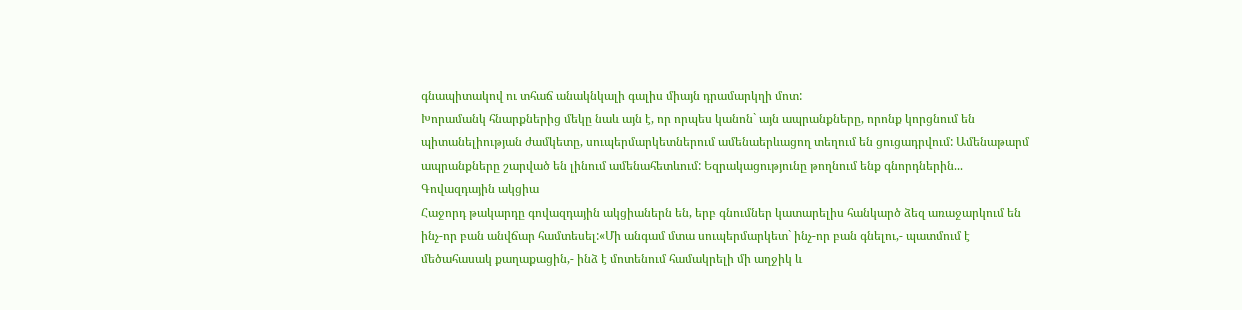գնապիտակով ու տհաճ անակնկալի գալիս միայն դրամարկղի մոտ:
Խորամանկ հնարքներից մեկը նաև այն է, որ որպես կանոն` այն ապրանքները, որոնք կորցնում են պիտանելիության ժամկետը, սուպերմարկետներում ամենաերևացող տեղում են ցուցադրվում: Ամենաթարմ ապրանքները շարված են լինում ամենահետևում: Եզրակացությունը թողնում ենք գնորդներին...
Գովազդային ակցիա
Հաջորդ թակարդը գովազդային ակցիաներն են, երբ գնումներ կատարելիս հանկարծ ձեզ առաջարկում են ինչ-որ բան անվճար համտեսել:«Մի անգամ մտա սուպերմարկետ` ինչ-որ բան գնելու,- պատմում է մեծահասակ քաղաքացին,- ինձ է մոտենում համակրելի մի աղջիկ և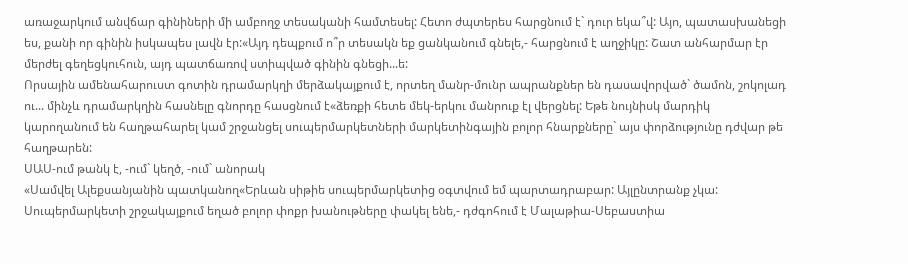առաջարկում անվճար գինիների մի ամբողջ տեսականի համտեսել: Հետո ժպտերես հարցնում է` դուր եկա՞վ: Այո, պատասխանեցի ես, քանի որ գինին իսկապես լավն էր:«Այդ դեպքում ո՞ր տեսակն եք ցանկանում գնելե,- հարցնում է աղջիկը: Շատ անհարմար էր մերժել գեղեցկուհուն, այդ պատճառով ստիպված գինին գնեցի...ե:
Որսային ամենահարուստ գոտին դրամարկղի մերձակայքում է, որտեղ մանր-մունր ապրանքներ են դասավորված` ծամոն, շոկոլադ ու... մինչև դրամարկղին հասնելը գնորդը հասցնում է«ձեռքի հետե մեկ-երկու մանրուք էլ վերցնել: Եթե նույնիսկ մարդիկ կարողանում են հաղթահարել կամ շրջանցել սուպերմարկետների մարկետինգային բոլոր հնարքները` այս փորձությունը դժվար թե հաղթարեն:
ՍԱՍ-ում թանկ է, -ում` կեղծ, -ում` անորակ
«Սամվել Ալեքսանյանին պատկանող«Երևան սիթիե սուպերմարկետից օգտվում եմ պարտադրաբար: Այլընտրանք չկա: Սուպերմարկետի շրջակայքում եղած բոլոր փոքր խանութները փակել ենե,- դժգոհում է Մալաթիա-Սեբաստիա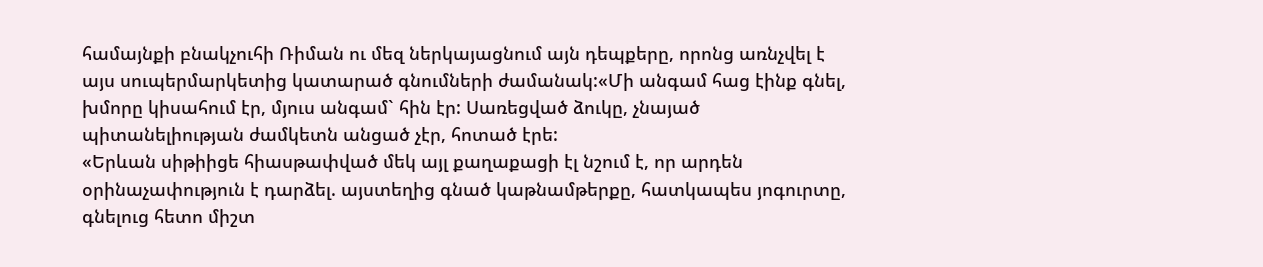համայնքի բնակչուհի Ռիման ու մեզ ներկայացնում այն դեպքերը, որոնց առնչվել է այս սուպերմարկետից կատարած գնումների ժամանակ:«Մի անգամ հաց էինք գնել, խմորը կիսահում էր, մյուս անգամ` հին էր: Սառեցված ձուկը, չնայած պիտանելիության ժամկետն անցած չէր, հոտած էրե:
«Երևան սիթիիցե հիասթափված մեկ այլ քաղաքացի էլ նշում է, որ արդեն օրինաչափություն է դարձել. այստեղից գնած կաթնամթերքը, հատկապես յոգուրտը, գնելուց հետո միշտ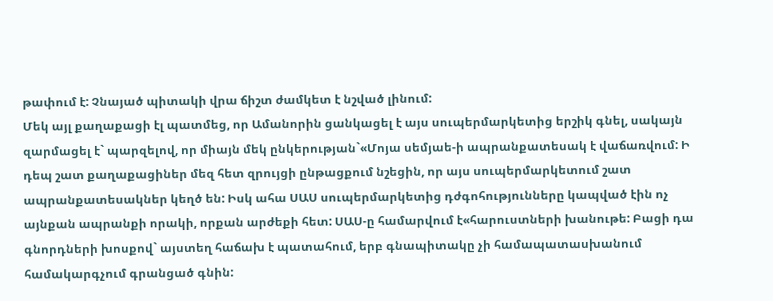թափում է: Չնայած պիտակի վրա ճիշտ ժամկետ է նշված լինում:
Մեկ այլ քաղաքացի էլ պատմեց, որ Ամանորին ցանկացել է այս սուպերմարկետից երշիկ գնել, սակայն զարմացել է` պարզելով, որ միայն մեկ ընկերության`«Մոյա սեմյաե-ի ապրանքատեսակ է վաճառվում: Ի դեպ շատ քաղաքացիներ մեզ հետ զրույցի ընթացքում նշեցին, որ այս սուպերմարկետում շատ ապրանքատեսակներ կեղծ են: Իսկ ահա ՍԱՍ սուպերմարկետից դժգոհությունները կապված էին ոչ այնքան ապրանքի որակի, որքան արժեքի հետ: ՍԱՍ-ը համարվում է«հարուստների խանութե: Բացի դա գնորդների խոսքով` այստեղ հաճախ է պատահում, երբ գնապիտակը չի համապատասխանում համակարգչում գրանցած գնին: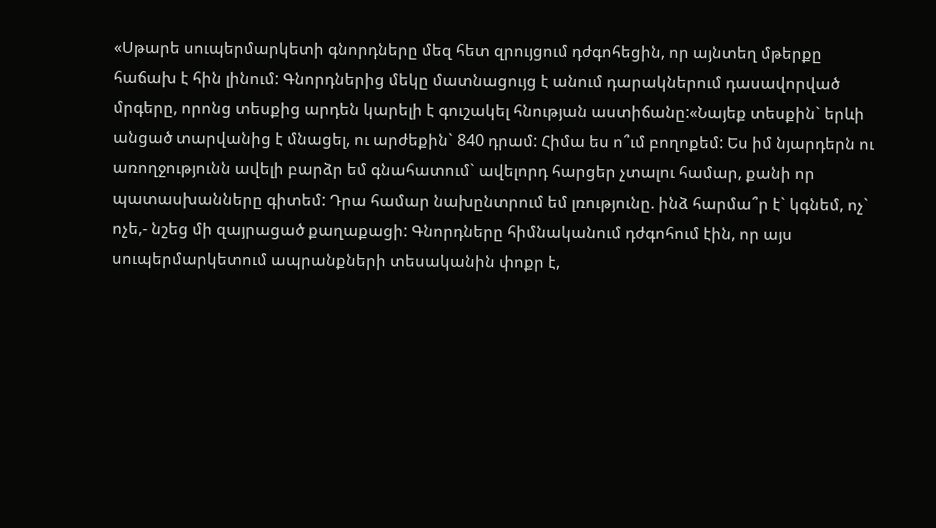«Սթարե սուպերմարկետի գնորդները մեզ հետ զրույցում դժգոհեցին, որ այնտեղ մթերքը հաճախ է հին լինում: Գնորդներից մեկը մատնացույց է անում դարակներում դասավորված մրգերը, որոնց տեսքից արդեն կարելի է գուշակել հնության աստիճանը:«Նայեք տեսքին` երևի անցած տարվանից է մնացել, ու արժեքին` 840 դրամ: Հիմա ես ո՞ւմ բողոքեմ: Ես իմ նյարդերն ու առողջությունն ավելի բարձր եմ գնահատում` ավելորդ հարցեր չտալու համար, քանի որ պատասխանները գիտեմ: Դրա համար նախընտրում եմ լռությունը. ինձ հարմա՞ր է` կգնեմ, ոչ` ոչե,- նշեց մի զայրացած քաղաքացի: Գնորդները հիմնականում դժգոհում էին, որ այս սուպերմարկետում ապրանքների տեսականին փոքր է,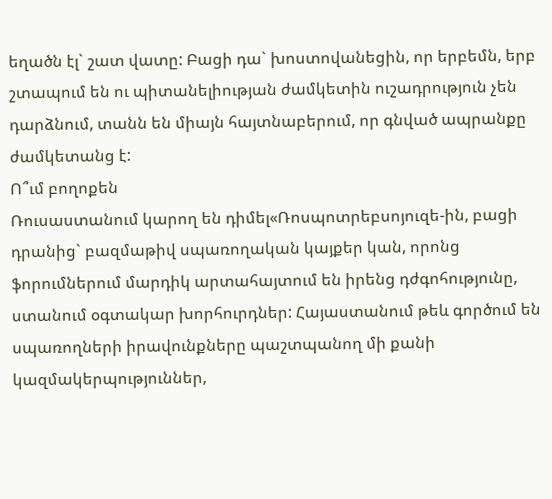եղածն էլ` շատ վատը: Բացի դա` խոստովանեցին, որ երբեմն, երբ շտապում են ու պիտանելիության ժամկետին ուշադրություն չեն դարձնում, տանն են միայն հայտնաբերում, որ գնված ապրանքը ժամկետանց է:
Ո՞ւմ բողոքեն
Ռուսաստանում կարող են դիմել«Ռոսպոտրեբսոյուզե-ին, բացի դրանից` բազմաթիվ սպառողական կայքեր կան, որոնց ֆորումներում մարդիկ արտահայտում են իրենց դժգոհությունը, ստանում օգտակար խորհուրդներ: Հայաստանում թեև գործում են սպառողների իրավունքները պաշտպանող մի քանի կազմակերպություններ,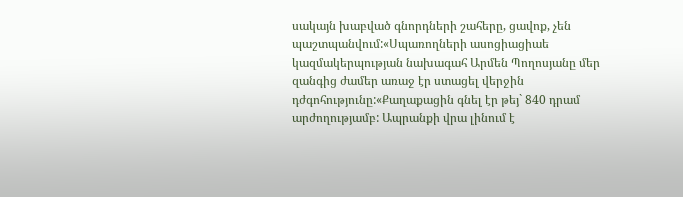սակայն խաբված գնորդների շահերը, ցավոք, չեն պաշտպանվում:«Սպառողների ասոցիացիաե կազմակերպության նախագահ Արմեն Պողոսյանը մեր զանգից ժամեր առաջ էր ստացել վերջին դժգոհությունը:«Քաղաքացին գնել էր թեյ` 840 դրամ արժողությամբ: Ապրանքի վրա լինում է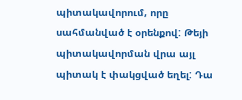պիտակավորում, որը սահմանված է օրենքով: Թեյի պիտակավորման վրա այլ պիտակ է փակցված եղել: Դա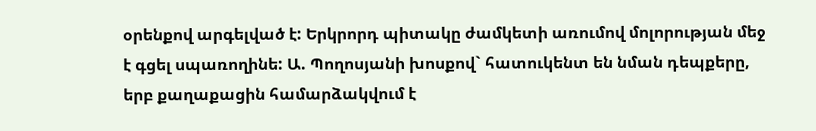օրենքով արգելված է: Երկրորդ պիտակը ժամկետի առումով մոլորության մեջ է գցել սպառողինե: Ա. Պողոսյանի խոսքով` հատուկենտ են նման դեպքերը, երբ քաղաքացին համարձակվում է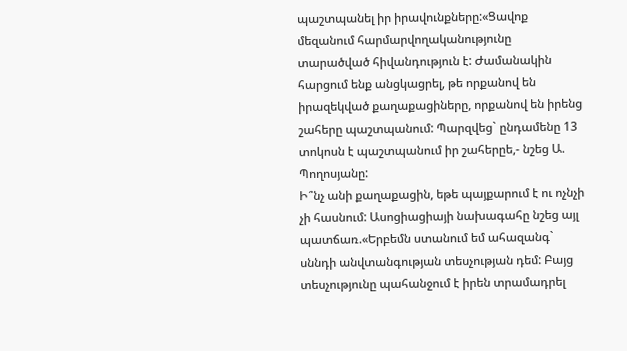պաշտպանել իր իրավունքները:«Ցավոք մեզանում հարմարվողականությունը տարածված հիվանդություն է: Ժամանակին հարցում ենք անցկացրել, թե որքանով են իրազեկված քաղաքացիները, որքանով են իրենց շահերը պաշտպանում: Պարզվեց` ընդամենը 13 տոկոսն է պաշտպանում իր շահերըե,- նշեց Ա. Պողոսյանը:
Ի՞նչ անի քաղաքացին, եթե պայքարում է ու ոչնչի չի հասնում: Ասոցիացիայի նախագահը նշեց այլ պատճառ.«Երբեմն ստանում եմ ահազանգ` սննդի անվտանգության տեսչության դեմ: Բայց տեսչությունը պահանջում է իրեն տրամադրել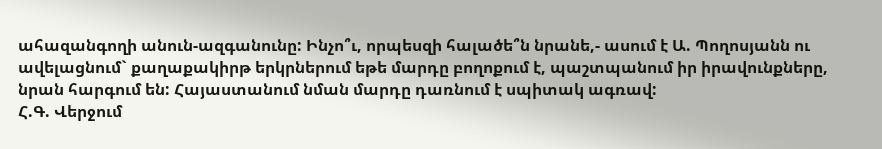ահազանգողի անուն-ազգանունը: Ինչո՞ւ, որպեսզի հալածե՞ն նրանե,- ասում է Ա. Պողոսյանն ու ավելացնում` քաղաքակիրթ երկրներում եթե մարդը բողոքում է, պաշտպանում իր իրավունքները, նրան հարգում են: Հայաստանում նման մարդը դառնում է սպիտակ ագռավ:
Հ.Գ. Վերջում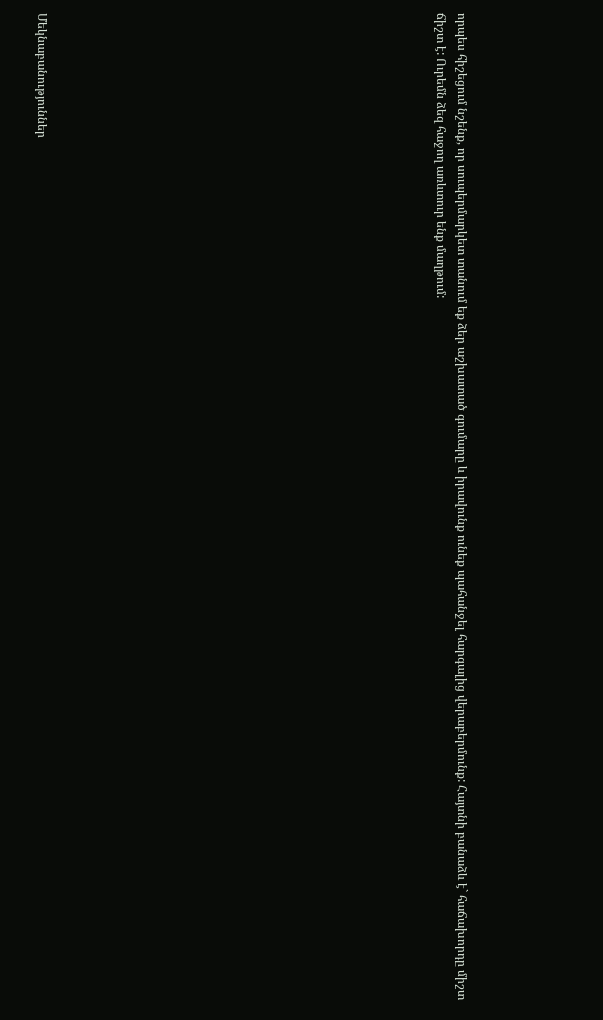որպես հիշեցում նշենք, որ սուպերմարկետ տանում եք ձեր աշխատած գումարը և իրավունք ունեք պահանջել հարգալից վերաբերմունք: Հայտնի բանաձև է` հաճախորդը միշտ ճիշտ է: Ուրեմն ձեզ հաջող առևտուր ենք մաղթում:


















Մեկնաբանություններ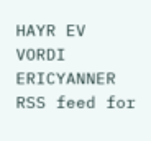HAYR EV VORDI ERICYANNER
RSS feed for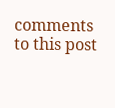comments to this post